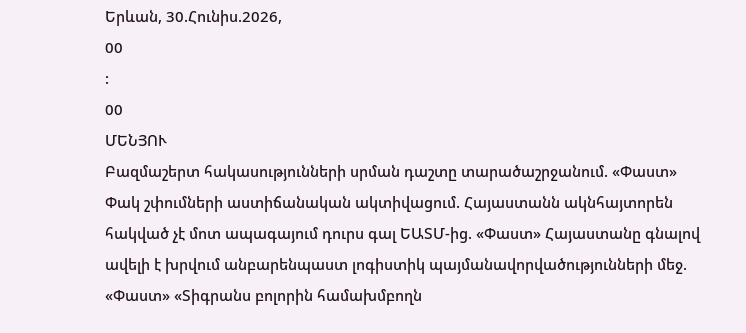Երևան, 30.Հունիս.2026,
00
:
00
ՄԵՆՅՈՒ
Բազմաշերտ հակասությունների սրման դաշտը տարածաշրջանում. «Փաստ» Փակ շփումների աստիճանական ակտիվացում. Հայաստանն ակնհայտորեն հակված չէ մոտ ապագայում դուրս գալ ԵԱՏՄ-ից. «Փաստ» Հայաստանը գնալով ավելի է խրվում անբարենպաստ լոգիստիկ պայմանավորվածությունների մեջ. «Փաստ» «Տիգրանս բոլորին համախմբողն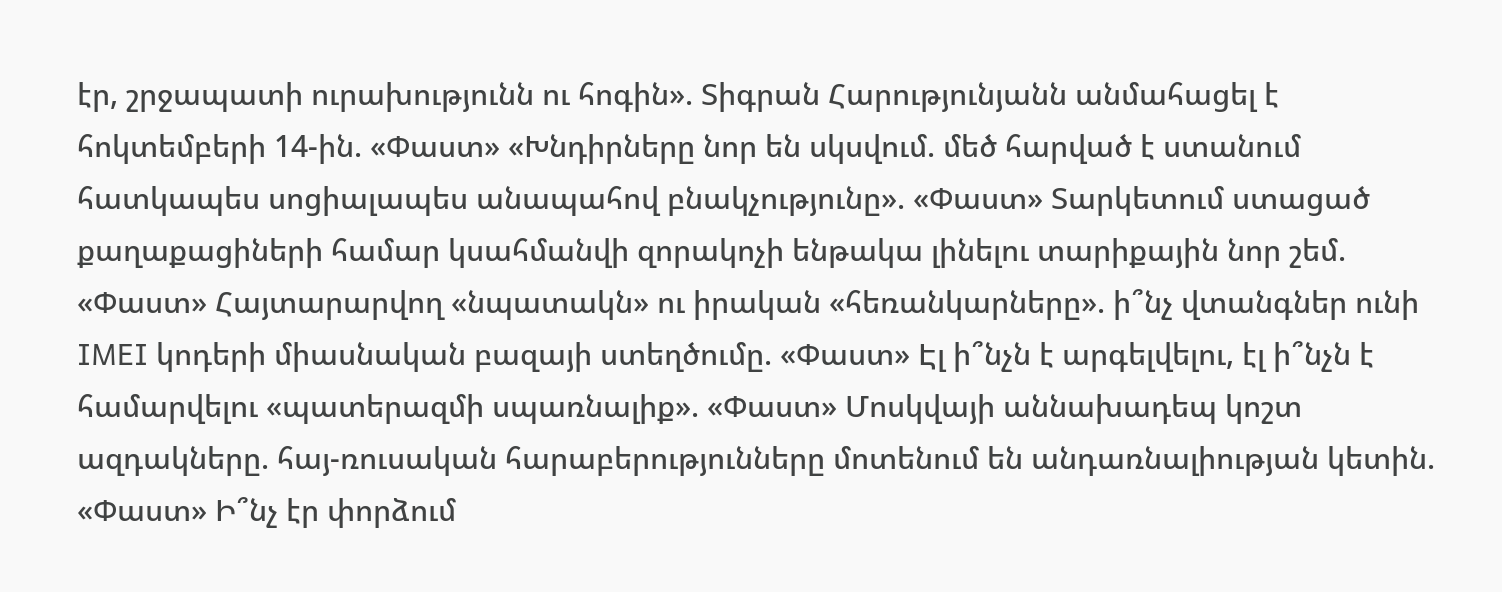էր, շրջապատի ուրախությունն ու հոգին». Տիգրան Հարությունյանն անմահացել է հոկտեմբերի 14-ին. «Փաստ» «Խնդիրները նոր են սկսվում. մեծ հարված է ստանում հատկապես սոցիալապես անապահով բնակչությունը». «Փաստ» Տարկետում ստացած քաղաքացիների համար կսահմանվի զորակոչի ենթակա լինելու տարիքային նոր շեմ. «Փաստ» Հայտարարվող «նպատակն» ու իրական «հեռանկարները». ի՞նչ վտանգներ ունի IMEI կոդերի միասնական բազայի ստեղծումը. «Փաստ» Էլ ի՞նչն է արգելվելու, էլ ի՞նչն է համարվելու «պատերազմի սպառնալիք». «Փաստ» Մոսկվայի աննախադեպ կոշտ ազդակները. հայ-ռուսական հարաբերությունները մոտենում են անդառնալիության կետին. «Փաստ» Ի՞նչ էր փորձում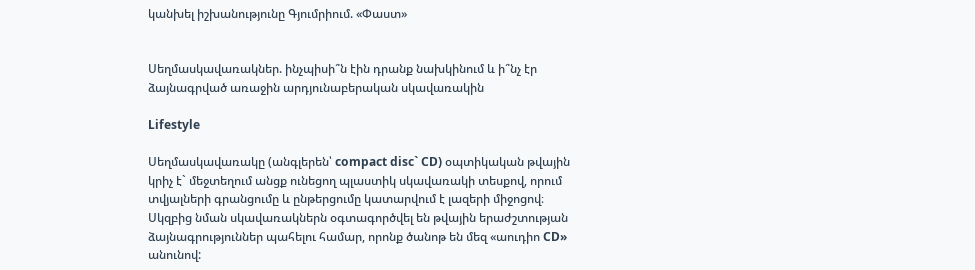կանխել իշխանությունը Գյումրիում. «Փաստ»


Սեղմասկավառակներ. ինչպիսի՞ն էին դրանք նախկինում և ի՞նչ էր ձայնագրված առաջին արդյունաբերական սկավառակին

Lifestyle

Սեղմասկավառակը (անգլերեն՝ compact disc` CD) օպտիկական թվային կրիչ է` մեջտեղում անցք ունեցող պլաստիկ սկավառակի տեսքով, որում տվյալների գրանցումը և ընթերցումը կատարվում է լազերի միջոցով։ Սկզբից նման սկավառակներն օգտագործվել են թվային երաժշտության ձայնագրություններ պահելու համար, որոնք ծանոթ են մեզ «աուդիո CD» անունով: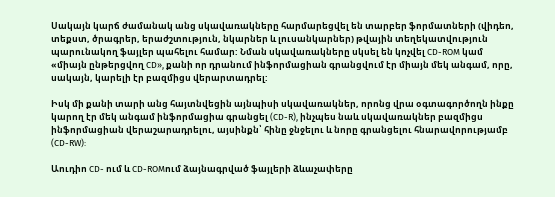Սակայն կարճ ժամանակ անց սկավառակները հարմարեցվել են տարբեր ֆորմատների (վիդեո, տեքստ, ծրագրեր, երաժշտություն, նկարներ և լուսանկարներ) թվային տեղեկատվություն պարունակող ֆայլեր պահելու համար: Նման սկավառակները սկսել են կոչվել CD-ROM կամ «միայն ընթերցվող CD», քանի որ դրանում ինֆորմացիան գրանցվում էր միայն մեկ անգամ, որը, սակայն, կարելի էր բազմիցս վերարտադրել:

Իսկ մի քանի տարի անց հայտնվեցին այնպիսի սկավառակներ, որոնց վրա օգտագործողն ինքը կարող էր մեկ անգամ ինֆորմացիա գրանցել (CD-R), ինչպես նաև սկավառակներ բազմիցս ինֆորմացիան վերաշարադրելու, այսինքն՝ հինը ջնջելու և նորը գրանցելու հնարավորությամբ (CD-RW):

Աուդիո CD- ում և CD-ROMում ձայնագրված ֆայլերի ձևաչափերը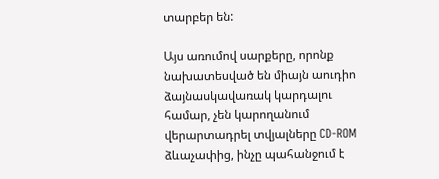տարբեր են:

Այս առումով սարքերը, որոնք նախատեսված են միայն աուդիո ձայնասկավառակ կարդալու համար, չեն կարողանում վերարտադրել տվյալները CD-ROM ձևաչափից, ինչը պահանջում է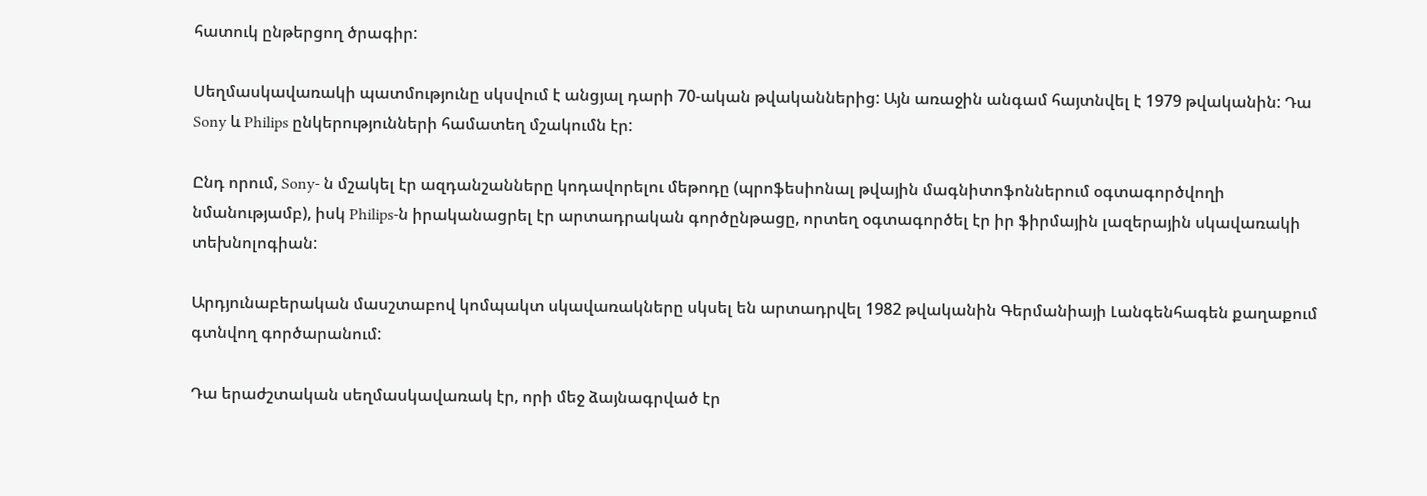հատուկ ընթերցող ծրագիր:

Սեղմասկավառակի պատմությունը սկսվում է անցյալ դարի 70-ական թվականներից: Այն առաջին անգամ հայտնվել է 1979 թվականին: Դա Sony և Philips ընկերությունների համատեղ մշակումն էր:

Ընդ որում, Sony- ն մշակել էր ազդանշանները կոդավորելու մեթոդը (պրոֆեսիոնալ թվային մագնիտոֆոններում օգտագործվողի նմանությամբ), իսկ Philips-ն իրականացրել էր արտադրական գործընթացը, որտեղ օգտագործել էր իր ֆիրմային լազերային սկավառակի տեխնոլոգիան:

Արդյունաբերական մասշտաբով կոմպակտ սկավառակները սկսել են արտադրվել 1982 թվականին Գերմանիայի Լանգենհագեն քաղաքում գտնվող գործարանում:

Դա երաժշտական սեղմասկավառակ էր, որի մեջ ձայնագրված էր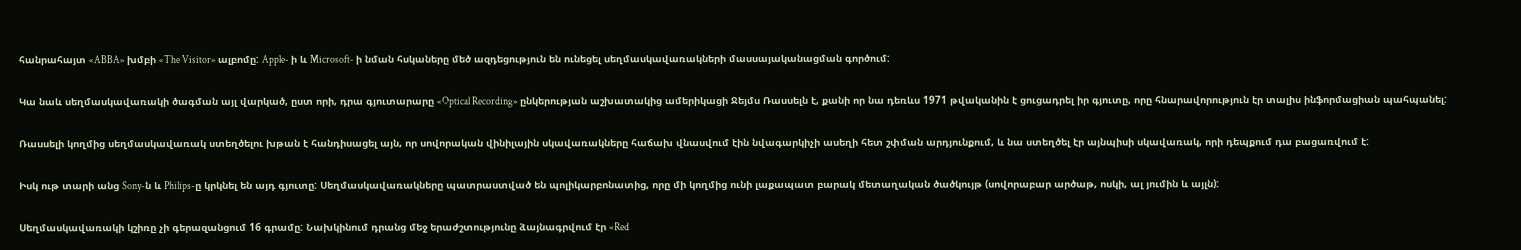հանրահայտ «ABBA» խմբի «The Visitor» ալբոմը: Apple- ի և Microsoft- ի նման հսկաները մեծ ազդեցություն են ունեցել սեղմասկավառակների մասսայականացման գործում:

Կա նաև սեղմասկավառակի ծագման այլ վարկած, ըստ որի, դրա գյուտարարը «Optical Recording» ընկերության աշխատակից ամերիկացի Ջեյմս Ռասսելն է, քանի որ նա դեռևս 1971 թվականին է ցուցադրել իր գյուտը, որը հնարավորություն էր տալիս ինֆորմացիան պահպանել:

Ռասսելի կողմից սեղմասկավառակ ստեղծելու խթան է հանդիսացել այն, որ սովորական վինիլային սկավառակները հաճախ վնասվում էին նվագարկիչի ասեղի հետ շփման արդյունքում, և նա ստեղծել էր այնպիսի սկավառակ, որի դեպքում դա բացառվում է:

Իսկ ութ տարի անց Sony-ն և Philips-ը կրկնել են այդ գյուտը: Սեղմասկավառակները պատրաստված են պոլիկարբոնատից, որը մի կողմից ունի լաքապատ բարակ մետաղական ծածկույթ (սովորաբար արծաթ, ոսկի, ալ յումին և այլն):

Սեղմասկավառակի կշիռը չի գերազանցում 16 գրամը: Նախկինում դրանց մեջ երաժշտությունը ձայնագրվում էր «Red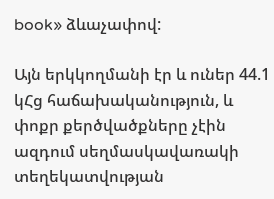book» ձևաչափով:

Այն երկկողմանի էր և ուներ 44.1 կՀց հաճախականություն, և փոքր քերծվածքները չէին ազդում սեղմասկավառակի տեղեկատվության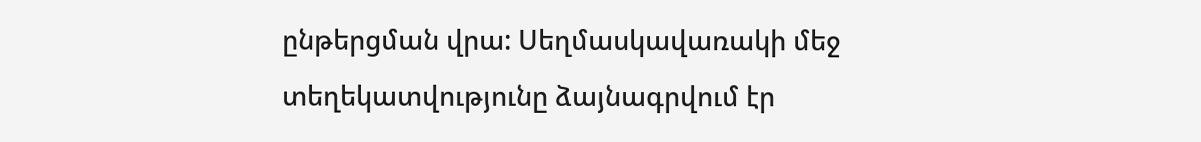ընթերցման վրա: Սեղմասկավառակի մեջ տեղեկատվությունը ձայնագրվում էր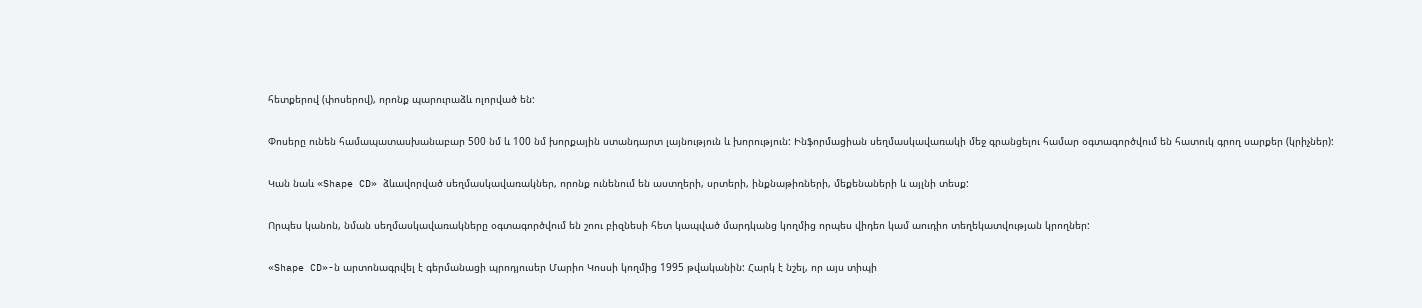հետքերով (փոսերով), որոնք պարուրաձև ոլորված են:

Փոսերը ունեն համապատասխանաբար 500 նմ և 100 նմ խորքային ստանդարտ լայնություն և խորություն: Ինֆորմացիան սեղմասկավառակի մեջ գրանցելու համար օգտագործվում են հատուկ գրող սարքեր (կրիչներ):

Կան նաև «Shape CD» ձևավորված սեղմասկավառակներ, որոնք ունենում են աստղերի, սրտերի, ինքնաթիռների, մեքենաների և այլնի տեսք:

Որպես կանոն, նման սեղմասկավառակները օգտագործվում են շոու բիզնեսի հետ կապված մարդկանց կողմից որպես վիդեո կամ աուդիո տեղեկատվության կրողներ:

«Shape CD»-ն արտոնագրվել է գերմանացի պրոդյուսեր Մարիո Կոսսի կողմից 1995 թվականին: Հարկ է նշել, որ այս տիպի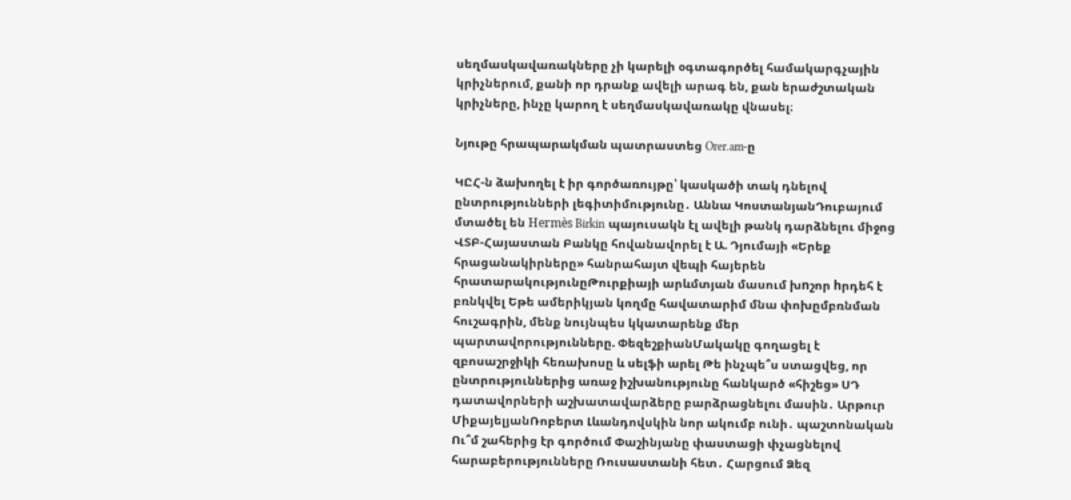սեղմասկավառակները չի կարելի օգտագործել համակարգչային կրիչներում, քանի որ դրանք ավելի արագ են, քան երաժշտական կրիչները, ինչը կարող է սեղմասկավառակը վնասել։

Նյութը հրապարակման պատրաստեց Orer.am-ը

ԿԸՀ-ն ձախողել է իր գործառույթը՝ կասկածի տակ դնելով ընտրությունների լեգիտիմությունը․ Աննա ԿոստանյանԴուբայում մտածել են Hermès Birkin պայուսակն էլ ավելի թանկ դարձնելու միջոց ՎՏԲ-Հայաստան Բանկը հովանավորել է Ա. Դյումայի «Երեք հրացանակիրները» հանրահայտ վեպի հայերեն հրատարակությունըԹուրքիայի արևմտյան մասում խnշոր hրդեհ է բռնկվել Եթե ամերիկյան կողմը հավատարիմ մնա փոխըմբռնման հուշագրին, մենք նույնպես կկատարենք մեր պարտավորությունները. ՓեզեշքիանՄակակը գողացել է զբոսաշրջիկի հեռախոսը և սելֆի արել Թե ինչպե՞ս ստացվեց, որ ընտրություններից առաջ իշխանությունը հանկարծ «հիշեց» ՍԴ դատավորների աշխատավարձերը բարձրացնելու մասին․ Արթուր ՄիքայելյանՌոբերտ Լևանդովսկին նոր ակումբ ունի․ պաշտոնական Ու՞մ շահերից էր գործում Փաշինյանը փաստացի փչացնելով հարաբերությունները Ռուսաստանի հետ․ Հարցում Ձեզ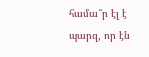համա՞ր էլ է պարզ, որ էն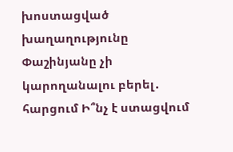խոստացված խաղաղությունը Փաշինյանը չի կարողանալու բերել․ հարցում Ի՞նչ է ստացվում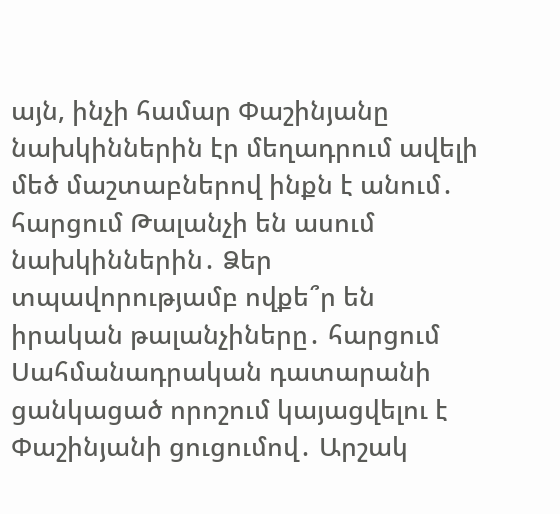այն, ինչի համար Փաշինյանը նախկիններին էր մեղադրում ավելի մեծ մաշտաբներով ինքն է անում․ հարցում Թալանչի են ասում նախկիններին․ Ձեր տպավորությամբ ովքե՞ր են իրական թալանչիները․ հարցում Սահմանադրական դատարանի ցանկացած որոշում կայացվելու է Փաշինյանի ցուցումով․ Արշակ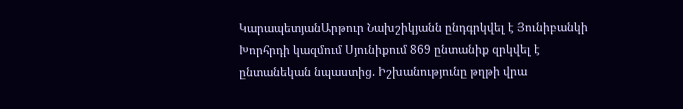ԿարապետյանԱրթուր Նախշիկյանն ընդգրկվել է Յունիբանկի Խորհրդի կազմում Սյունիքում 869 ընտանիք զրկվել է ընտանեկան նպաստից. Իշխանությունը թղթի վրա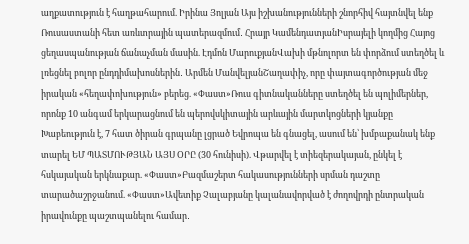աղքատություն է հաղթահարում. Իրինա Յոլյան Այս իշխանությունների շնորհիվ հայտնվել ենք Ռուսաստանի հետ առևտրային պատերազմում․ Հրայր ԿամենդատյանԻսրայելի կողմից Հայոց ցեղասպանության ճանաչման մասին. Էդմոն ՄարուքյանՎախի մթնոլորտ են փորձում ստեղծել և լռեցնել բոլոր ընդդիմախոսներին․ Արմեն ՄանվելյանՇաղափիչ, որը փայտագործության մեջ իրական «հեղափոխություն» բերեց. «Փաստ»Ռուս գիտնականները ստեղծել են պոլիմերներ, որոնք 10 անգամ երկարացնում են պերովսկիտային արևային մարտկոցների կյանքը Խաբեություն է, 7 հատ ծիրան գրպանը լցրած Եվրոպա են գնացել, ասում են՝ խմբաքանակ ենք տարել ԵՄ ՊԱՏՄՈՒԹՅԱՆ ԱՅՍ ՕՐԸ (30 հունիսի). Վթարվել է տիեզերակայան, ընկել է հսկայական երկնաքար. «Փաստ»Բազմաշերտ հակասությունների սրման դաշտը տարածաշրջանում. «Փաստ»Ավետիք Չալաբյանը կալանավորված է ժողովրդի ընտրական իրավունքը պաշտպանելու համար․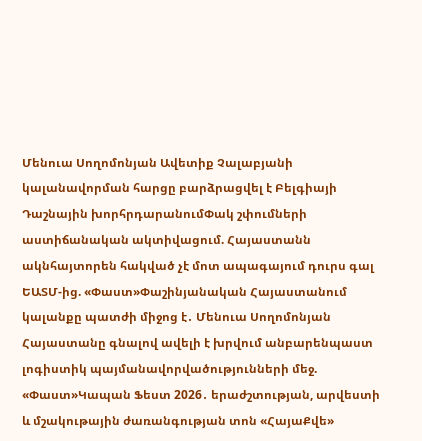Մենուա Սողոմոնյան Ավետիք Չալաբյանի կալանավորման հարցը բարձրացվել է Բելգիայի Դաշնային խորհրդարանումՓակ շփումների աստիճանական ակտիվացում. Հայաստանն ակնհայտորեն հակված չէ մոտ ապագայում դուրս գալ ԵԱՏՄ-ից. «Փաստ»Փաշինյանական Հայաստանում կալանքը պատժի միջոց է․ Մենուա Սողոմոնյան Հայաստանը գնալով ավելի է խրվում անբարենպաստ լոգիստիկ պայմանավորվածությունների մեջ. «Փաստ»Կապան Ֆեստ 2026․ երաժշտության, արվեստի և մշակութային ժառանգության տոն «ՀայաՔվե»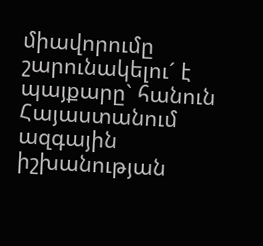միավորումը շարունակելու´ է պայքարը` հանուն Հայաստանում ազգային իշխանության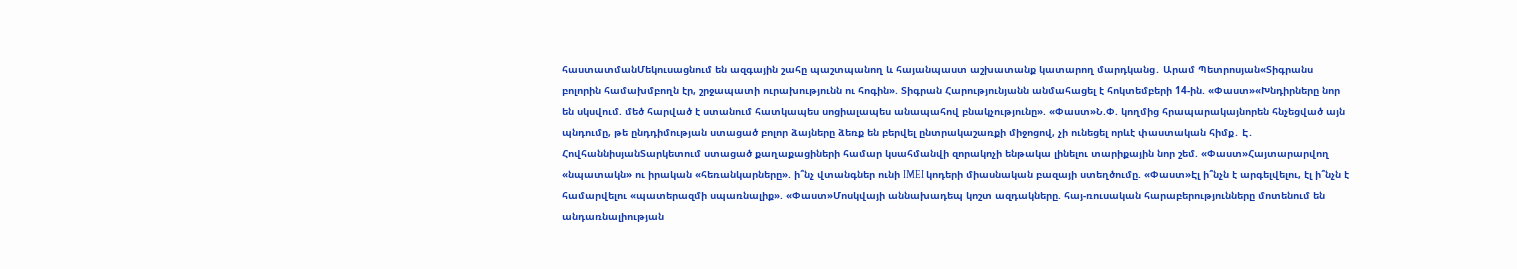հաստատմանՄեկուսացնում են ազգային շահը պաշտպանող և հայանպաստ աշխատանք կատարող մարդկանց․ Արամ Պետրոսյան«Տիգրանս բոլորին համախմբողն էր, շրջապատի ուրախությունն ու հոգին». Տիգրան Հարությունյանն անմահացել է հոկտեմբերի 14-ին. «Փաստ»«Խնդիրները նոր են սկսվում. մեծ հարված է ստանում հատկապես սոցիալապես անապահով բնակչությունը». «Փաստ»Ն.Փ. կողմից հրապարակայնորեն հնչեցված այն պնդումը, թե ընդդիմության ստացած բոլոր ձայները ձեռք են բերվել ընտրակաշառքի միջոցով, չի ունեցել որևէ փաստական հիմք․ Է․ ՀովհաննիսյանՏարկետում ստացած քաղաքացիների համար կսահմանվի զորակոչի ենթակա լինելու տարիքային նոր շեմ. «Փաստ»Հայտարարվող «նպատակն» ու իրական «հեռանկարները». ի՞նչ վտանգներ ունի IMEI կոդերի միասնական բազայի ստեղծումը. «Փաստ»Էլ ի՞նչն է արգելվելու, էլ ի՞նչն է համարվելու «պատերազմի սպառնալիք». «Փաստ»Մոսկվայի աննախադեպ կոշտ ազդակները. հայ-ռուսական հարաբերությունները մոտենում են անդառնալիության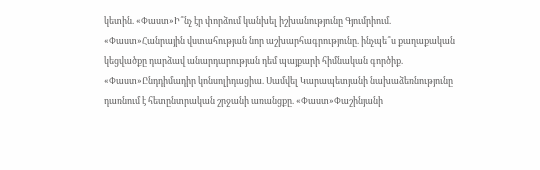կետին. «Փաստ»Ի՞նչ էր փորձում կանխել իշխանությունը Գյումրիում. «Փաստ»Հանրային վստահության նոր աշխարհագրությունը. ինչպե՞ս քաղաքական կեցվածքը դարձավ անարդարության դեմ պայքարի հիմնական գործիք. «Փաստ»Ընդդիմադիր կոնսոլիդացիա. Սամվել Կարապետյանի նախաձեռնությունը դառնում է հետընտրական շրջանի առանցքը. «Փաստ»Փաշինյանի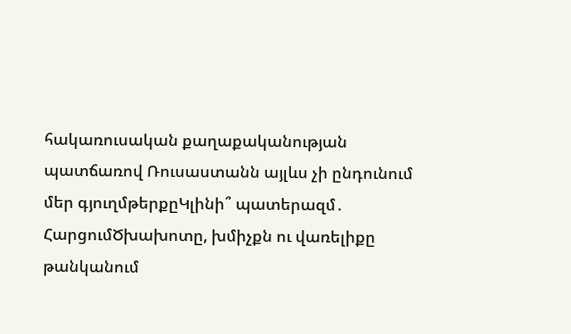հակառուսական քաղաքականության պատճառով Ռուսաստանն այլևս չի ընդունում մեր գյուղմթերքըԿլինի՞ պատերազմ․ ՀարցումԾխախոտը, խմիչքն ու վառելիքը թանկանում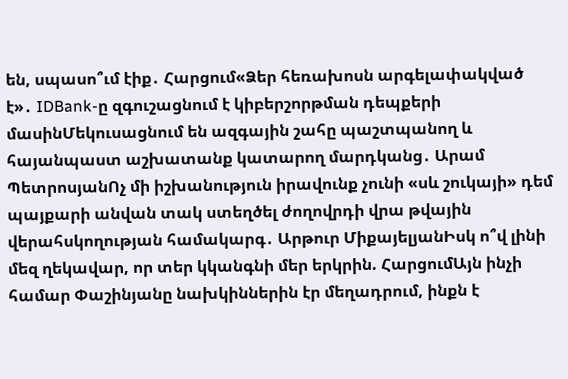են, սպասո՞ւմ էիք․ Հարցում«Ձեր հեռախոսն արգելափակված է»․ IDBank-ը զգուշացնում է կիբերշորթման դեպքերի մասինՄեկուսացնում են ազգային շահը պաշտպանող և հայանպաստ աշխատանք կատարող մարդկանց․ Արամ ՊետրոսյանՈչ մի իշխանություն իրավունք չունի «սև շուկայի» դեմ պայքարի անվան տակ ստեղծել ժողովրդի վրա թվային վերահսկողության համակարգ․ Արթուր ՄիքայելյանԻսկ ո՞վ լինի մեզ ղեկավար, որ տեր կկանգնի մեր երկրին. ՀարցումԱյն ինչի համար Փաշինյանը նախկիններին էր մեղադրում, ինքն է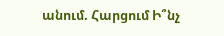անում. Հարցում Ի՞նչ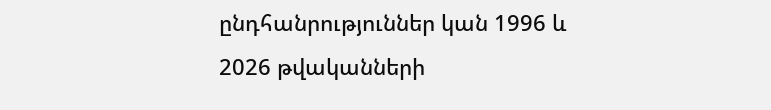ընդհանրություններ կան 1996 և 2026 թվականների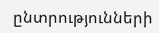ընտրությունների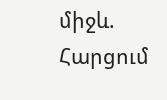միջև. Հարցում